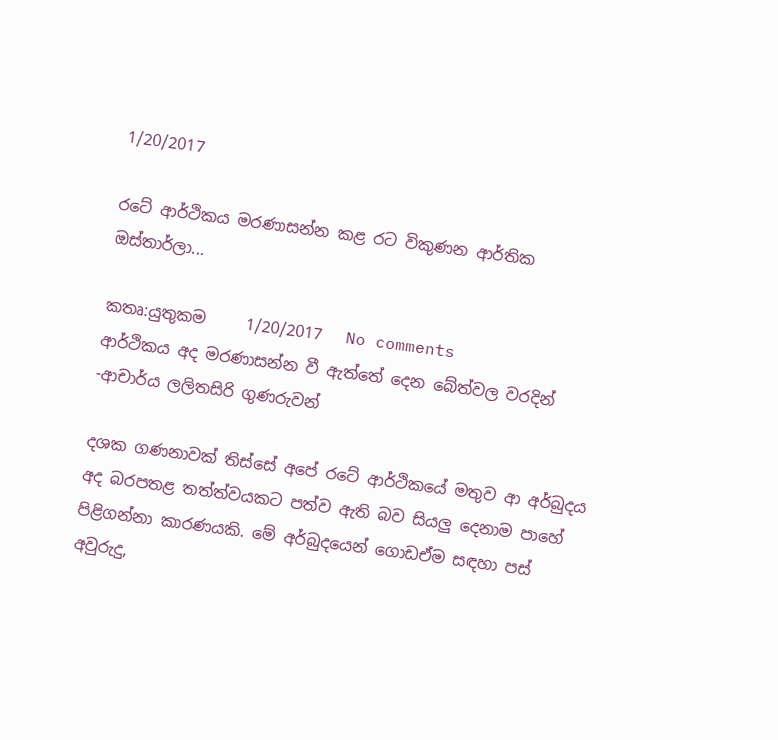1/20/2017

රටේ ආර්ථිකය මරණාසන්න කළ රට විකුණන ආර්තික ඔස්තාර්ලා...

කතෘ:යුතුකම     1/20/2017   No comments
ආර්ථිකය අද මරණාසන්න වී ඇත්තේ දෙන බේත්වල වරදින්
-ආචාර්ය ලලිතසිරි ගුණරුවන්

දශක ගණනාවක්‌ තිස්‌සේ අපේ රටේ ආර්ථිකයේ මතුව ආ අර්බුදය අද බරපතළ තත්ත්වයකට පත්ව ඇති බව සියලු දෙනාම පාහේ පිළිගන්නා කාරණයකි. මේ අර්බුදයෙන් ගොඩඒම සඳහා පස්‌ අවුරුදු,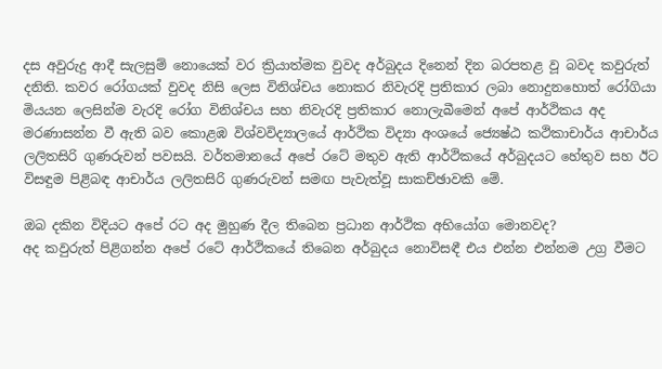දස අවුරුදු ආදී සැලසුම් නොයෙක්‌ වර ක්‍රියාත්මක වුවද අර්බුදය දිනෙන් දින බරපතළ වූ බවද කවුරුත් දනිති. කවර රෝගයක්‌ වුවද නිසි ලෙස විනිශ්චය නොකර නිවැරදි ප්‍රතිකාර ලබා නොදුනහොත් රෝගියා මියයන ලෙසින්ම වැරදි රෝග විනිශ්චය සහ නිවැරදි ප්‍රතිකාර නොලැබීමෙන් අපේ ආර්ථිකය අද මරණාසන්න වී ඇති බව කොළඹ විශ්වවිද්‍යාලයේ ආර්ථික විද්‍යා අංශයේ ජ්‍යෙෂ්ඨ කථිකාචාර්ය ආචාර්ය ලලිතසිරි ගුණරුවන් පවසයි. වර්තමානයේ අපේ රටේ මතුව ඇති ආර්ථිකයේ අර්බුදයට හේතුව සහ ඊට විසඳුම පිළිබඳ ආචාර්ය ලලිතසිරි ගුණරුවන් සමඟ පැවැත්වූ සාකච්ඡාවකි මේ.

ඔබ දකින විදියට අපේ රට අද මුහුණ දීල තිබෙන ප්‍රධාන ආර්ථික අභියෝග මොනවද?
අද කවුරුත් පිළිගන්න අපේ රටේ ආර්ථිකයේ තිබෙන අර්බුදය නොවිසඳී එය එන්න එන්නම උග්‍ර වීමට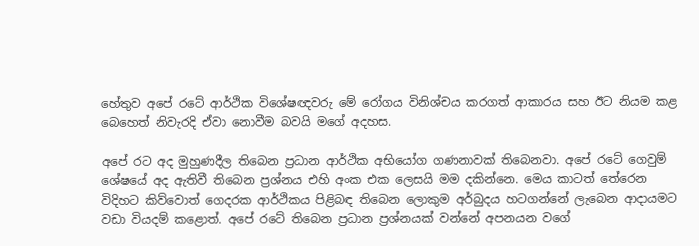හේතුව අපේ රටේ ආර්ථික විශේෂඥවරු මේ රෝගය විනිශ්චය කරගත් ආකාරය සහ ඊට නියම කළ බෙහෙත් නිවැරදි ඒවා නොවීම බවයි මගේ අදහස.

අපේ රට අද මුහුණදීල තිබෙන ප්‍රධාන ආර්ථික අභියෝග ගණනාවක්‌ තිබෙනවා. අපේ රටේ ගෙවුම් ශේෂයේ අද ඇතිවී තිබෙන ප්‍රශ්නය එහි අංක එක ලෙසයි මම දකින්නෙ. මෙය කාටත් තේරෙන විදිහට කිව්වොත් ගෙදරක ආර්ථිකය පිළිබඳ තිබෙන ලොකුම අර්බුදය හටගන්නේ ලැබෙන ආදායමට වඩා වියදම් කළොත්. අපේ රටේ තිබෙන ප්‍රධාන ප්‍රශ්නයක්‌ වන්නේ අපනයන වගේ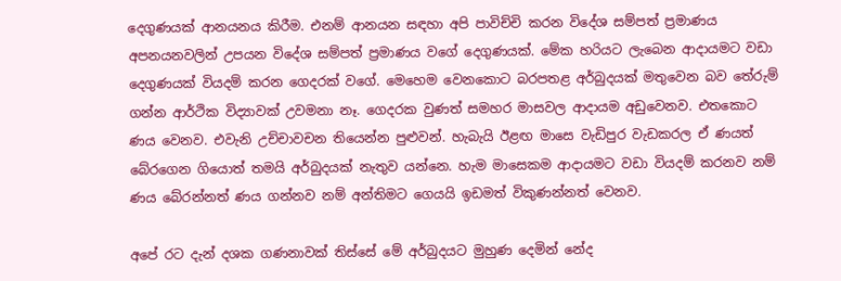දෙගුණයක්‌ ආනයනය කිරීම. එනම් ආනයන සඳහා අපි පාවිච්චි කරන විදේශ සම්පත් ප්‍රමාණය අපනයනවලින් උපයන විදේශ සම්පත් ප්‍රමාණය වගේ දෙගුණයක්‌. මේක හරියට ලැබෙන ආදායමට වඩා දෙගුණයක්‌ වියදම් කරන ගෙදරක්‌ වගේ. මෙහෙම වෙනකොට බරපතළ අර්බුදයක්‌ මතුවෙන බව තේරුම් ගන්න ආර්ථික විද්‍යාවක්‌ උවමනා නෑ. ගෙදරක වුණත් සමහර මාසවල ආදායම අඩුවෙනව. එතකොට ණය වෙනව. එවැනි උච්චාවචන තියෙන්න පුළුවන්. හැබැයි ඊළඟ මාසෙ වැඩිපුර වැඩකරල ඒ ණයත් බේරගෙන ගියොත් තමයි අර්බුදයක්‌ නැතුව යන්නෙ. හැම මාසෙකම ආදායමට වඩා වියදම් කරනව නම් ණය බේරන්නත් ණය ගන්නව නම් අන්තිමට ගෙයයි ඉඩමත් විකුණන්නත් වෙනව.

අපේ රට දැන් දශක ගණනාවක්‌ තිස්‌සේ මේ අර්බුදයට මුහුණ දෙමින් නේද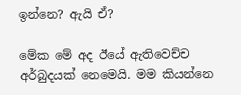ඉන්නෙ? ඇයි ඒ?

මේක මේ අද ඊයේ ඇතිවෙච්ච අර්බුදයක්‌ නෙමෙයි. මම කියන්නෙ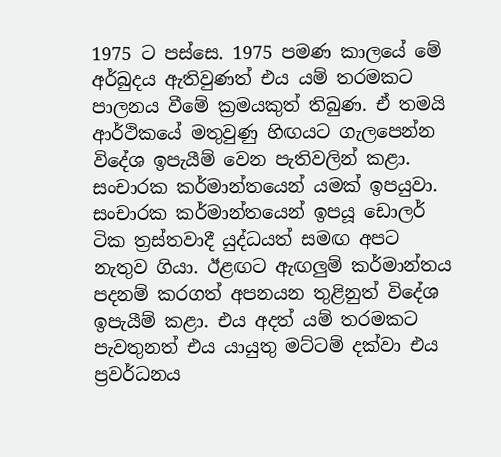1975 ට පස්‌සෙ. 1975 පමණ කාලයේ මේ අර්බුදය ඇතිවුණත් එය යම් තරමකට පාලනය වීමේ ක්‍රමයකුත් තිබුණ. ඒ තමයි ආර්ථිකයේ මතුවුණු හිඟයට ගැලපෙන්න විදේශ ඉපැයීම් වෙන පැතිවලින් කළා. සංචාරක කර්මාන්තයෙන් යමක්‌ ඉපයුවා. සංචාරක කර්මාන්තයෙන් ඉපයූ ඩොලර් ටික ත්‍රස්‌තවාදී යුද්ධයත් සමඟ අපට නැතුව ගියා. ඊළඟට ඇඟලුම් කර්මාන්තය පදනම් කරගත් අපනයන තුළිනුත් විදේශ ඉපැයීම් කළා. එය අදත් යම් තරමකට පැවතුනත් එය යායුතු මට්‌ටම් දක්‌වා එය ප්‍රවර්ධනය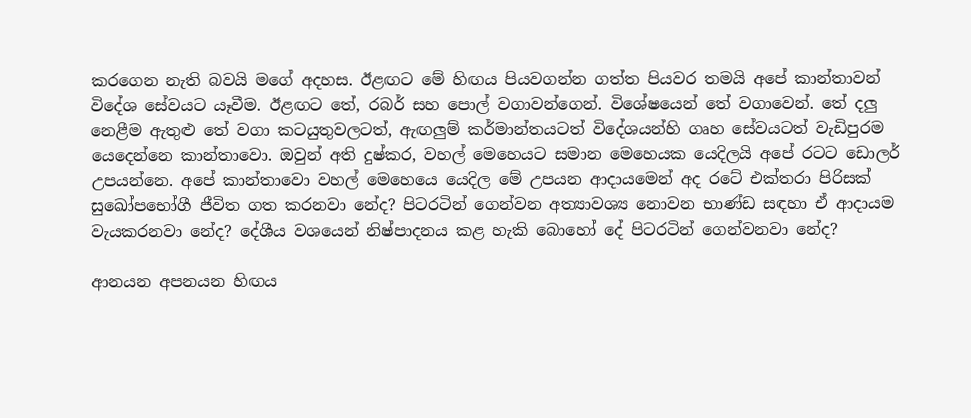කරගෙන නැති බවයි මගේ අදහස. ඊළඟට මේ හිඟය පියවගන්න ගත්ත පියවර තමයි අපේ කාන්තාවන් විදේශ සේවයට යෑවීම. ඊළඟට තේ, රබර් සහ පොල් වගාවන්ගෙන්. විශේෂයෙන් තේ වගාවෙන්. තේ දලු නෙළීම ඇතුළු තේ වගා කටයුතුවලටත්, ඇඟලුම් කර්මාන්තයටත් විදේශයන්හි ගෘහ සේවයටත් වැඩිපුරම යෙදෙන්නෙ කාන්තාවො. ඔවුන් අති දුෂ්කර, වහල් මෙහෙයට සමාන මෙහෙයක යෙදිලයි අපේ රටට ඩොලර් උපයන්නෙ. අපේ කාන්තාවො වහල් මෙහෙයෙ යෙදිල මේ උපයන ආදායමෙන් අද රටේ එක්‌තරා පිරිසක්‌ සුඛෝපභෝගී ජීවිත ගත කරනවා නේද? පිටරටින් ගෙන්වන අත්‍යාවශ්‍ය නොවන භාණ්‌ඩ සඳහා ඒ ආදායම වැයකරනවා නේද? දේශීය වශයෙන් නිෂ්පාදනය කළ හැකි බොහෝ දේ පිටරටින් ගෙන්වනවා නේද?

ආනයන අපනයන හිඟය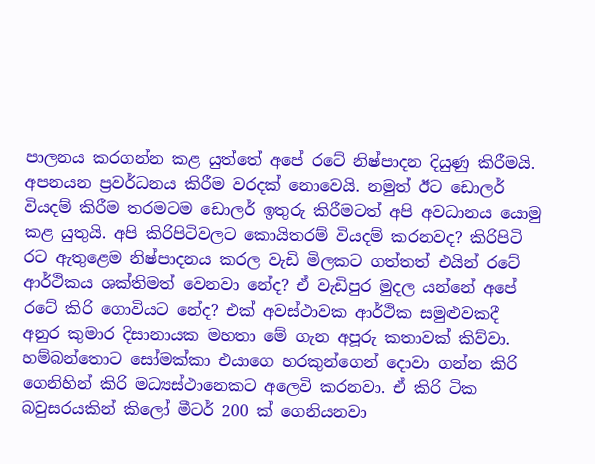පාලනය කරගන්න කළ යුත්තේ අපේ රටේ නිෂ්පාදන දියුණු කිරීමයි. අපනයන ප්‍රවර්ධනය කිරීම වරදක්‌ නොවෙයි. නමුත් ඊට ඩොලර් වියදම් කිරීම තරමටම ඩොලර් ඉතුරු කිරීමටත් අපි අවධානය යොමු කළ යුතුයි. අපි කිරිපිටිවලට කොයිතරම් වියදම් කරනවද? කිරිපිටි රට ඇතුළෙම නිෂ්පාදනය කරල වැඩි මිලකට ගත්තත් එයින් රටේ ආර්ථිකය ශක්‌තිමත් වෙනවා නේද? ඒ වැඩිපුර මුදල යන්නේ අපේ රටේ කිරි ගොවියට නේද? එක්‌ අවස්‌ථාවක ආර්ථික සමුළුවකදී අනුර කුමාර දිසානායක මහතා මේ ගැන අපූරු කතාවක්‌ කිව්වා. හම්බන්තොට සෝමක්‌කා එයාගෙ හරකුන්ගෙන් දොවා ගන්න කිරි ගෙනිහින් කිරි මධ්‍යස්‌ථානෙකට අලෙවි කරනවා. ඒ කිරි ටික බවුසරයකින් කිලෝ මීටර් 200 ක්‌ ගෙනියනවා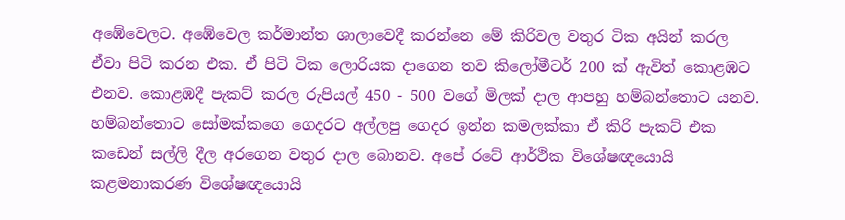අඹේවෙලට. අඹේවෙල කර්මාන්ත ශාලාවෙදී කරන්නෙ මේ කිරිවල වතුර ටික අයින් කරල ඒවා පිටි කරන එක. ඒ පිටි ටික ලොරියක දාගෙන තව කිලෝමීටර් 200 ක්‌ ඇවිත් කොළඹට එනව. කොළඹදී පැකට්‌ කරල රුපියල් 450 - 500 වගේ මිලක්‌ දාල ආපහු හම්බන්තොට යනව. හම්බන්තොට සෝමක්‌කගෙ ගෙදරට අල්ලපු ගෙදර ඉන්න කමලක්‌කා ඒ කිරි පැකට්‌ එක කඩෙන් සල්ලි දීල අරගෙන වතුර දාල බොනව. අපේ රටේ ආර්ථික විශේෂඥයොයි කළමනාකරණ විශේෂඥයොයි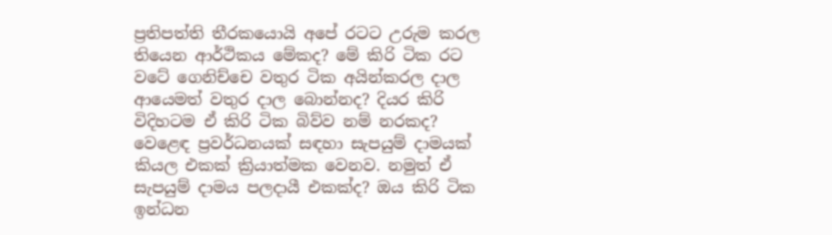ප්‍රතිපත්ති තීරකයොයි අපේ රටට උරුම කරල තියෙන ආර්ථිකය මේකද? මේ කිරි ටික රට වටේ ගෙනිච්චෙ වතුර ටික අයින්කරල දාල ආයෙමත් වතුර දාල බොන්නද? දියර කිරි විදිහටම ඒ කිරි ටික බිව්ව නම් නරකද? වෙළෙඳ ප්‍රවර්ධනයක්‌ සඳහා සැපයුම් දාමයක්‌ කියල එකක්‌ ක්‍රියාත්මක වෙනව. නමුත් ඒ සැපයුම් දාමය පලදායී එකක්‌ද? ඔය කිරි ටික ඉන්ධන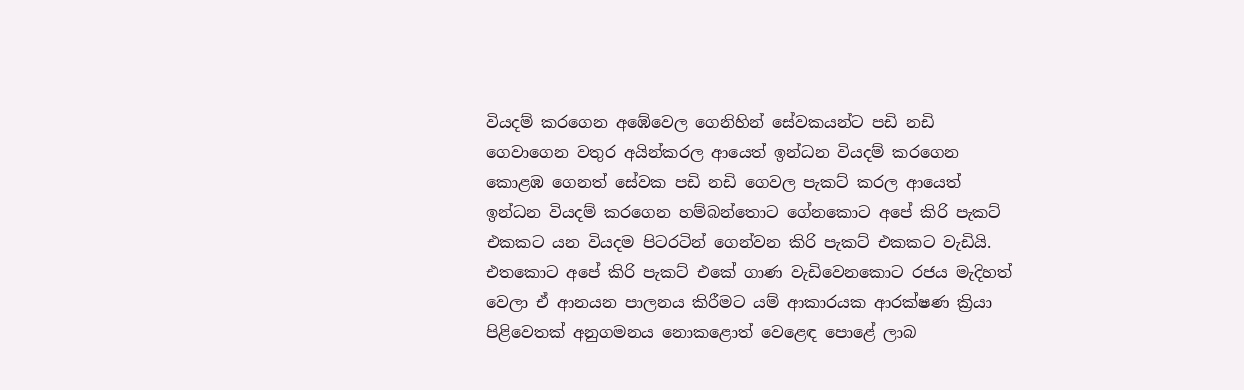වියදම් කරගෙන අඹේවෙල ගෙනිහින් සේවකයන්ට පඩි නඩි ගෙවාගෙන වතුර අයින්කරල ආයෙත් ඉන්ධන වියදම් කරගෙන කොළඹ ගෙනත් සේවක පඩි නඩි ගෙවල පැකට්‌ කරල ආයෙත් ඉන්ධන වියදම් කරගෙන හම්බන්තොට ගේනකොට අපේ කිරි පැකට්‌ එකකට යන වියදම පිටරටින් ගෙන්වන කිරි පැකට්‌ එකකට වැඩියි. එතකොට අපේ කිරි පැකට්‌ එකේ ගාණ වැඩිවෙනකොට රජය මැදිහත් වෙලා ඒ ආනයන පාලනය කිරීමට යම් ආකාරයක ආරක්‌ෂණ ක්‍රියා පිළිවෙතක්‌ අනුගමනය නොකළොත් වෙළෙඳ පොළේ ලාබ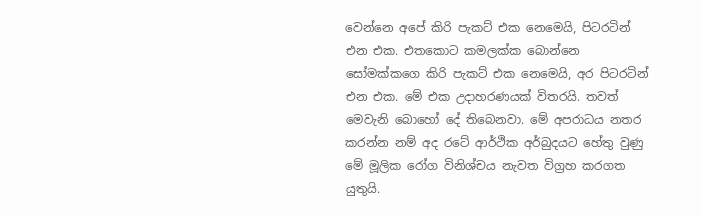වෙන්නෙ අපේ කිරි පැකට්‌ එක නෙමෙයි, පිටරටින් එන එක. එතකොට කමලක්‌ක බොන්නෙ සෝමක්‌කගෙ කිරි පැකට්‌ එක නෙමෙයි, අර පිටරටින් එන එක. මේ එක උදාහරණයක්‌ විතරයි. තවත් මෙවැනි බොහෝ දේ තිබෙනවා. මේ අපරාධය නතර කරන්න නම් අද රටේ ආර්ථික අර්බුදයට හේතු වුණු මේ මූලික රෝග විනිශ්චය නැවත විග්‍රහ කරගත යුතුයි.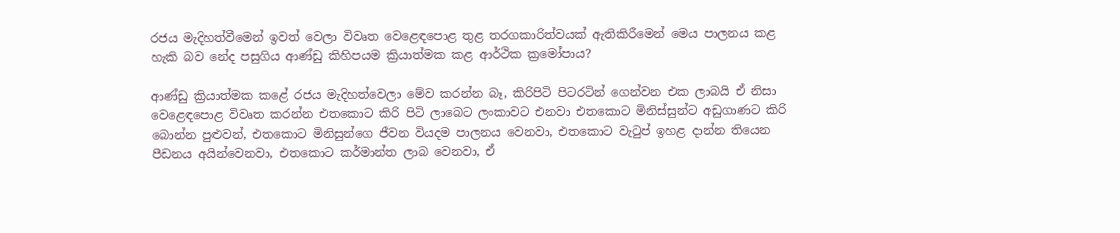රජය මැදිහත්වීමෙන් ඉවත් වෙලා විවෘත වෙළෙඳපොළ තුළ තරගකාරිත්වයක්‌ ඇතිකිරීමෙන් මෙය පාලනය කළ හැකි බව නේද පසුගිය ආණ්‌ඩු කිහිපයම ක්‍රියාත්මක කළ ආර්ථික ක්‍රමෝපාය?

ආණ්‌ඩු ක්‍රියාත්මක කළේ රජය මැදිහත්වෙලා මේව කරන්න බෑ, කිරිපිටි පිටරටින් ගෙන්වන එක ලාබයි ඒ නිසා වෙළෙඳපොළ විවෘත කරන්න එතකොට කිරි පිටි ලාබෙට ලංකාවට එනවා එතකොට මිනිස්‌සුන්ට අඩුගාණට කිරි බොන්න පුළුවන්, එතකොට මිනිසුන්ගෙ ජීවන වියදම පාලනය වෙනවා, එතකොට වැටුප් ඉහළ දාන්න තියෙන පීඩනය අයින්වෙනවා, එතකොට කර්මාන්ත ලාබ වෙනවා, ඒ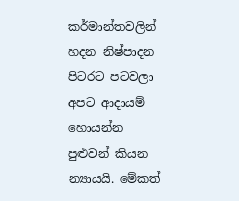කර්මාන්තවලින් හදන නිෂ්පාදන පිටරට පටවලා අපට ආදායම් හොයන්න පුළුවන් කියන න්‍යායයි. මේකත්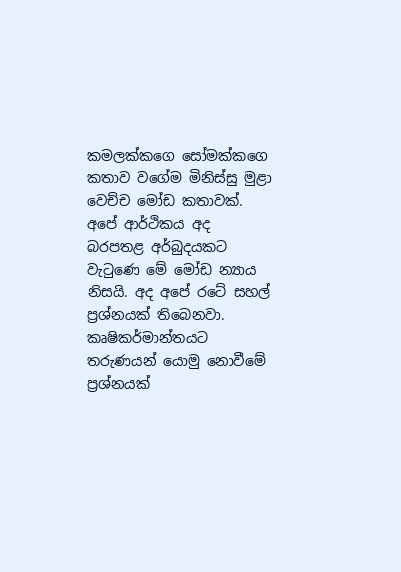කමලක්‌කගෙ සෝමක්‌කගෙ කතාව වගේම මිනිස්‌සු මුළා වෙච්ච මෝඩ කතාවක්‌. අපේ ආර්ථිකය අද බරපතළ අර්බුදයකට වැටුණෙ මේ මෝඩ න්‍යාය නිසයි. අද අපේ රටේ සහල් ප්‍රශ්නයක්‌ තිබෙනවා. කෘෂිකර්මාන්තයට තරුණයන් යොමු නොවීමේ ප්‍රශ්නයක්‌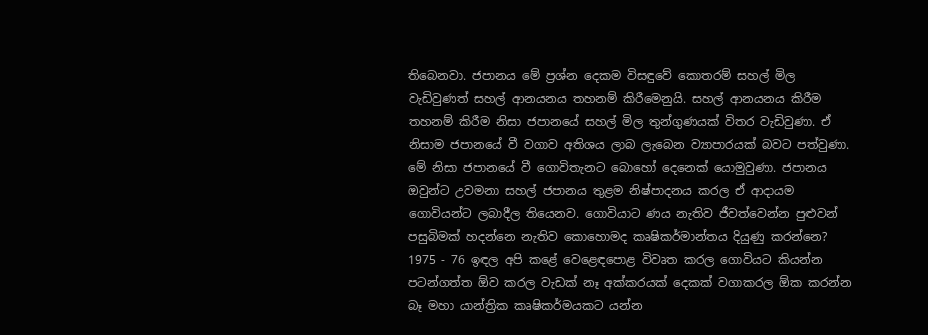තිබෙනවා. ජපානය මේ ප්‍රශ්න දෙකම විසඳුවේ කොතරම් සහල් මිල වැඩිවුණත් සහල් ආනයනය තහනම් කිරීමෙනුයි. සහල් ආනයනය කිරීම තහනම් කිරීම නිසා ජපානයේ සහල් මිල තුන්ගුණයක්‌ විතර වැඩිවුණා. ඒ නිසාම ජපානයේ වී වගාව අතිශය ලාබ ලැබෙන ව්‍යාපාරයක්‌ බවට පත්වුණා. මේ නිසා ජපානයේ වී ගොවිතැනට බොහෝ දෙනෙක්‌ යොමුවුණා. ජපානය ඔවුන්ට උවමනා සහල් ජපානය තුළම නිෂ්පාදනය කරල ඒ ආදායම ගොවියන්ට ලබාදීල තියෙනව. ගොවියාට ණය නැතිව ජීවත්වෙන්න පුළුවන් පසුබිමක්‌ හදන්නෙ නැතිව කොහොමද කෘෂිකර්මාන්තය දියුණු කරන්නෙ? 1975 - 76 ඉඳල අපි කළේ වෙළෙඳපොළ විවෘත කරල ගොවියට කියන්න පටන්ගත්ත ඕව කරල වැඩක්‌ නෑ අක්‌කරයක්‌ දෙකක්‌ වගාකරල ඕක කරන්න බෑ මහා යාන්ත්‍රික කෘෂිකර්මයකට යන්න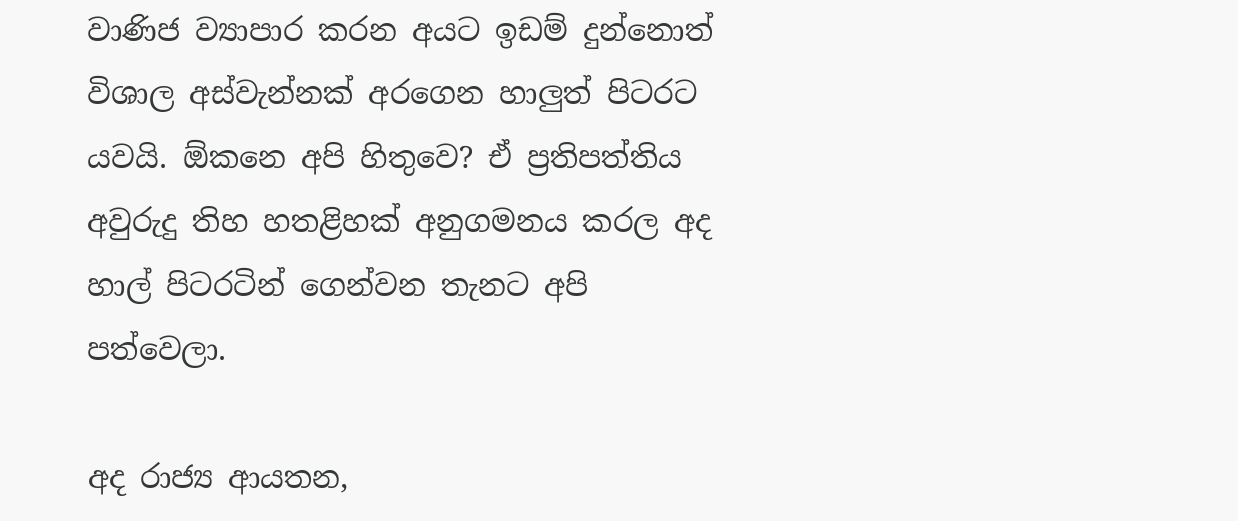වාණිජ ව්‍යාපාර කරන අයට ඉඩම් දුන්නොත් විශාල අස්‌වැන්නක්‌ අරගෙන හාලුත් පිටරට යවයි. ඕකනෙ අපි හිතුවෙ? ඒ ප්‍රතිපත්තිය අවුරුදු තිහ හතළිහක්‌ අනුගමනය කරල අද හාල් පිටරටින් ගෙන්වන තැනට අපි පත්වෙලා.

අද රාජ්‍ය ආයතන,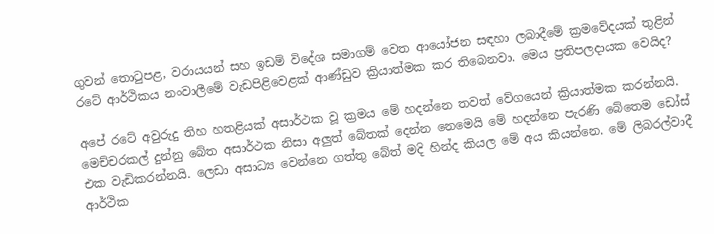ගුවන් තොටුපළ, වරායයන් සහ ඉඩම් විදේශ සමාගම් වෙත ආයෝජන සඳහා ලබාදීමේ ක්‍රමවේදයක්‌ තුළින් රටේ ආර්ථිකය නංවාලීමේ වැඩපිළිවෙළක්‌ ආණ්‌ඩුව ක්‍රියාත්මක කර තිබෙනවා. මෙය ප්‍රතිපලදායක වෙයිද?

අපේ රටේ අවුරුදු තිහ හතළියක්‌ අසාර්ථක වූ ක්‍රමය මේ හදන්නෙ තවත් වේගයෙන් ක්‍රියාත්මක කරන්නයි. මෙච්චරකල් දුන්නු බේත අසාර්ථක නිසා අලුත් බේතක්‌ දෙන්න නෙමෙයි මේ හදන්නෙ පැරණි බේතෙම ඩෝස්‌ එක වැඩිකරන්නයි. ලෙඩා අසාධ්‍ය වෙන්නෙ ගත්තු බේත් මදි හින්ද කියල මේ අය කියන්නෙ. මේ ලිබරල්වාදී ආර්ථික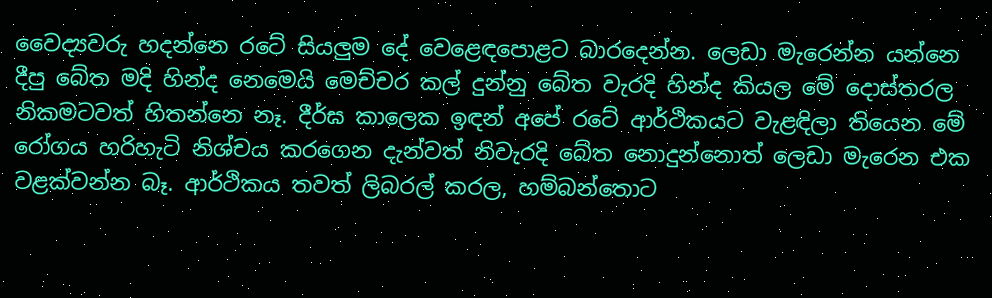වෛද්‍යවරු හදන්නෙ රටේ සියලුම දේ වෙළෙඳපොළට බාරදෙන්න. ලෙඩා මැරෙන්න යන්නෙ දීපු බේත මදි හින්ද නෙමෙයි මෙච්චර කල් දුන්නු බේත වැරදි හින්ද කියල මේ දොස්‌තරල නිකමටවත් හිතන්නෙ නෑ. දීර්ඝ කාලෙක ඉඳන් අපේ රටේ ආර්ථිකයට වැළඳිලා තියෙන මේ රෝගය හරිහැටි නිශ්චය කරගෙන දැන්වත් නිවැරදි බේත නොදුන්නොත් ලෙඩා මැරෙන එක වළක්‌වන්න බෑ. ආර්ථිකය තවත් ලිබරල් කරල, හම්බන්තොට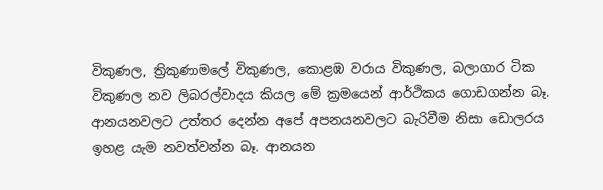විකුණල, ත්‍රිකුණාමලේ විකුණල, කොළඹ වරාය විකුණල, බලාගාර ටික විකුණල නව ලිබරල්වාදය කියල මේ ක්‍රමයෙන් ආර්ථිකය ගොඩගන්න බෑ. ආනයනවලට උත්තර දෙන්න අපේ අපනයනවලට බැරිවීම නිසා ඩොලරය ඉහළ යැම නවත්වන්න බෑ. ආනයන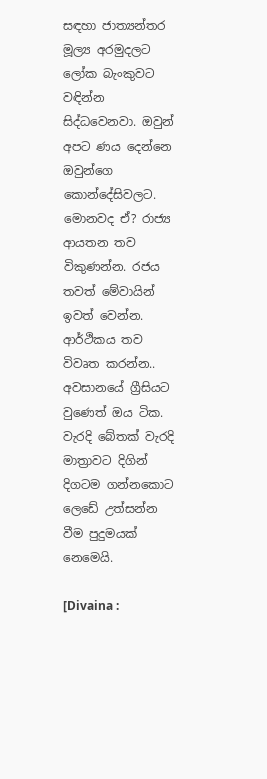සඳහා ජාත්‍යන්තර මූල්‍ය අරමුදලට ලෝක බැංකුවට වඳින්න සිද්ධවෙනවා. ඔවුන් අපට ණය දෙන්නෙ ඔවුන්ගෙ කොන්දේසිවලට. මොනවද ඒ? රාජ්‍ය ආයතන තව විකුණන්න. රජය තවත් මේවායින් ඉවත් වෙන්න. ආර්ථිකය තව විවෘත කරන්න.. අවසානයේ ග්‍රීසියට වුණෙත් ඔය ටික. වැරදි බේතක්‌ වැරදි මාත්‍රාවට දිගින් දිගටම ගන්නකොට ලෙඩේ උත්සන්න වීම පුදුමයක්‌ නෙමෙයි.

[Divaina :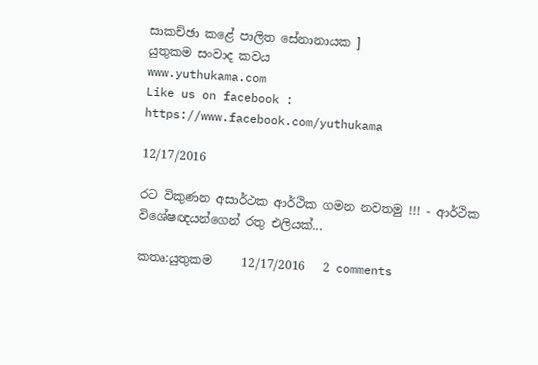සාකච්ඡා කළේ පාලිත සේනානායක ]
යුතුකම සංවාද කවය
www.yuthukama.com
Like us on facebook : https://www.facebook.com/yuthukama

12/17/2016

රට විකුණන අසාර්ථක ආර්ථික ගමන නවතමු !!! - ආර්ථික විශේෂඥයන්ගෙන් රතු එලියක්...

කතෘ:යුතුකම     12/17/2016   2 comments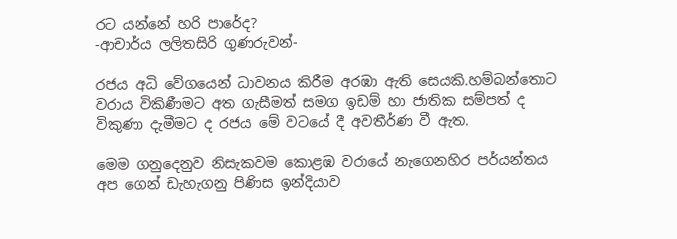රට යන්නේ හරි පාරේද?
-ආචාර්ය ලලිතසිරි ගුණරුවන්-

රජය අධි වේගයෙන් ධාවනය කිරීම අරඹා ඇති සෙයකි.හම්බන්තොට වරාය විකිණීමට අත ගැසීමත් සමග ඉඩම් හා ජාතික සම්පත් ද විකුණා දැමීමට ද රජය මේ වටයේ දී අවතීර්ණ වී ඇත.

මෙම ගනුදෙනුව නිසැකවම කොළඹ වරායේ නැගෙනහිර පර්යන්තය අප ගෙන් ඩැහැගනු පිණිස ඉන්දියාව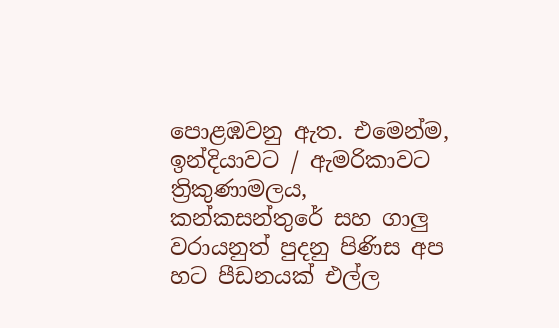පොළඹවනු ඇත. එමෙන්ම, ඉන්දියාවට / ඇමරිකාවට ත්‍රිකුණාමලය, කන්කසන්තුරේ සහ ගාලු වරායනුත් පුදනු පිණිස අප හට පීඩනයක් එල්ල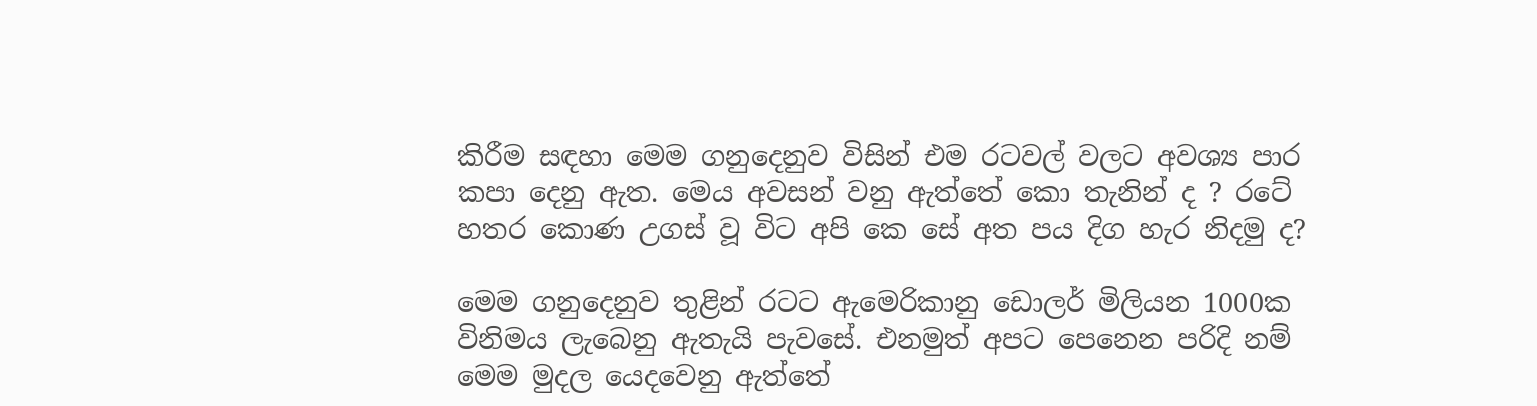කිරීම සඳහා මෙම ගනුදෙනුව විසින් එම රටවල් වලට අවශ්‍ය පාර කපා දෙනු ඇත. මෙය අවසන් වනු ඇත්තේ කො තැනින් ද ? රටේ හතර කොණ උගස් වූ විට අපි කෙ සේ අත පය දිග හැර නිදමු ද?

මෙම ගනුදෙනුව තුළින් රටට ඇමෙරිකානු ඩොලර් මිලියන 1000ක විනිමය ලැබෙනු ඇතැයි පැවසේ. එනමුත් අපට පෙනෙන පරිදි නම් මෙම මුදල යෙදවෙනු ඇත්තේ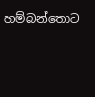හම්බන්තොට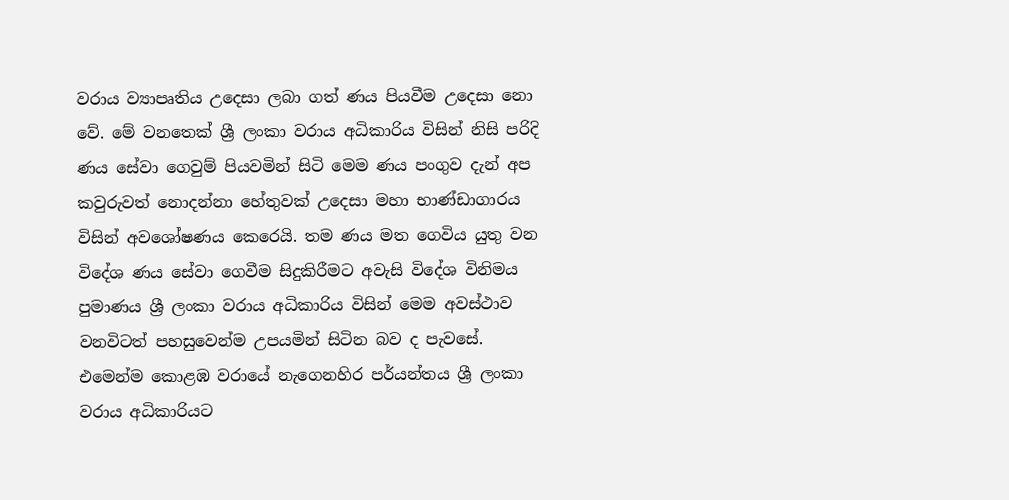වරාය ව්‍යාපෘතිය උදෙසා ලබා ගත් ණය පියවීම උදෙසා නො වේ. මේ වනතෙක් ශ්‍රී ලංකා වරාය අධිකාරිය විසින් නිසි පරිදි ණය සේවා ගෙවුම් පියවමින් සිටි මෙම ණය පංගුව දැන් අප කවුරුවත් නොදන්නා හේතුවක් උදෙසා මහා භාණ්ඩාගාරය විසින් අවශෝෂණය කෙරෙයි. තම ණය මත ගෙවිය යුතු වන විදේශ ණය සේවා ගෙවීම සිදුකිරීමට අවැසි විදේශ විනිමය පුමාණය ශ්‍රී ලංකා වරාය අධිකාරිය විසින් මෙම අවස්ථාව වනවිටත් පහසුවෙන්ම උපයමින් සිටින බව ද පැවසේ. එමෙන්ම කොළඹ වරායේ නැගෙනහිර පර්යන්තය ශ්‍රී ලංකා වරාය අධිකාරියට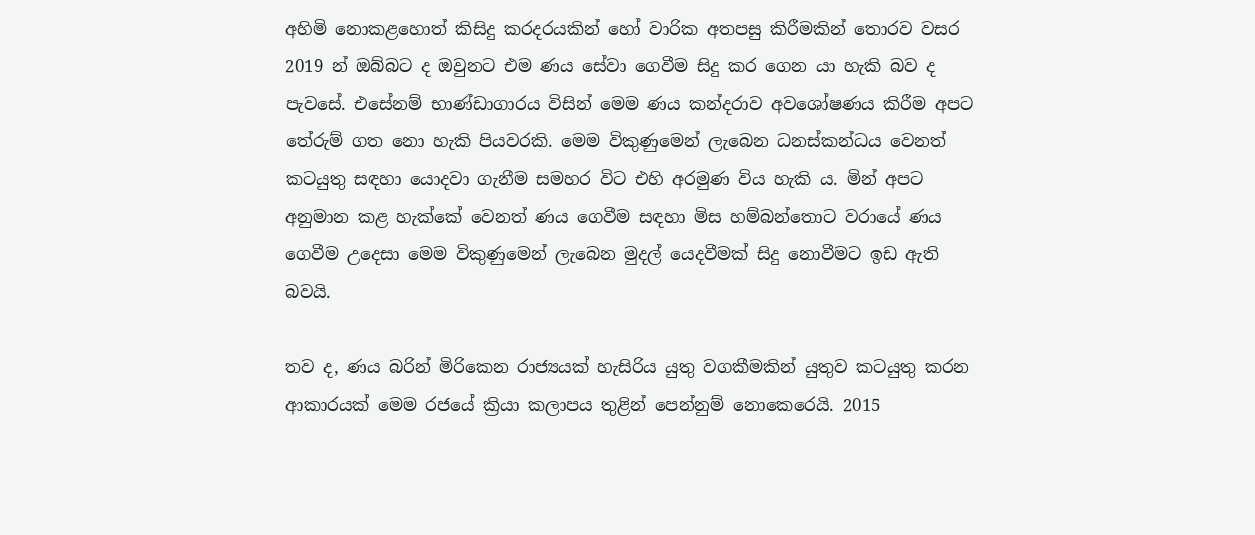අහිමි නොකළහොත් කිසිදු කරදරයකින් හෝ වාරික අතපසු කිරීමකින් තොරව වසර 2019 න් ඔබ්බට ද ඔවුනට එම ණය සේවා ගෙවීම සිදු කර ගෙන යා හැකි බව ද පැවසේ. එසේනම් භාණ්ඩාගාරය විසින් මෙම ණය කන්දරාව අවශෝෂණය කිරීම අපට තේරුම් ගත නො හැකි පියවරකි. මෙම විකුණුමෙන් ලැබෙන ධනස්කන්ධය වෙනත් කටයුතු සඳහා යොදවා ගැනීම සමහර විට එහි අරමුණ විය හැකි ය. මින් අපට අනුමාන කළ හැක්කේ වෙනත් ණය ගෙවීම සඳහා මිස හම්බන්තොට වරායේ ණය ගෙවීම උදෙසා මෙම විකුණුමෙන් ලැබෙන මුදල් යෙදවීමක් සිදු නොවීමට ඉඩ ඇති බවයි.

තව ද, ණය බරින් මිරිකෙන රාජ්‍යයක් හැසිරිය යුතු වගකීමකින් යුතුව කටයුතු කරන ආකාරයක් මෙම රජයේ ක්‍රියා කලාපය තුළින් පෙන්නුම් නොකෙරෙයි. 2015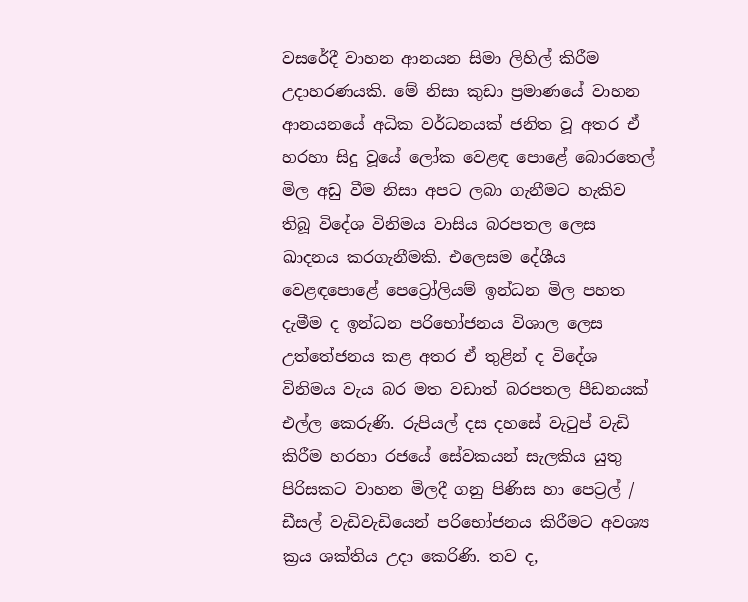වසරේදී වාහන ආනයන සිමා ලිහිල් කිරීම උදාහරණයකි. මේ නිසා කුඩා ප්‍රමාණයේ වාහන ආනයනයේ අධික වර්ධනයක් ජනිත වූ අතර ඒ හරහා සිදු වූයේ ලෝක වෙළඳ පොළේ බොරතෙල් මිල අඩු වීම නිසා අපට ලබා ගැනීමට හැකිව තිබූ විදේශ විනිමය වාසිය බරපතල ලෙස ඛාදනය කරගැනීමකි. එලෙසම දේශීය වෙළඳපොළේ පෙට්‍රෝලියම් ඉන්ධන මිල පහත දැමීම ද ඉන්ධන පරිභෝජනය විශාල ලෙස උත්තේජනය කළ අතර ඒ තුළින් ද විදේශ විනිමය වැය බර මත වඩාත් බරපතල පීඩනයක් එල්ල කෙරුණි. රුපියල් දස දහසේ වැටුප් වැඩි කිරීම හරහා රජයේ සේවකයන් සැලකිය යුතු පිරිසකට වාහන මිලදී ගනු පිණිස හා පෙට්‍රල් / ඩීසල් වැඩිවැඩියෙන් පරිභෝජනය කිරීමට අවශ්‍ය ක්‍රය ශක්තිය උදා කෙරිණි. තව ද,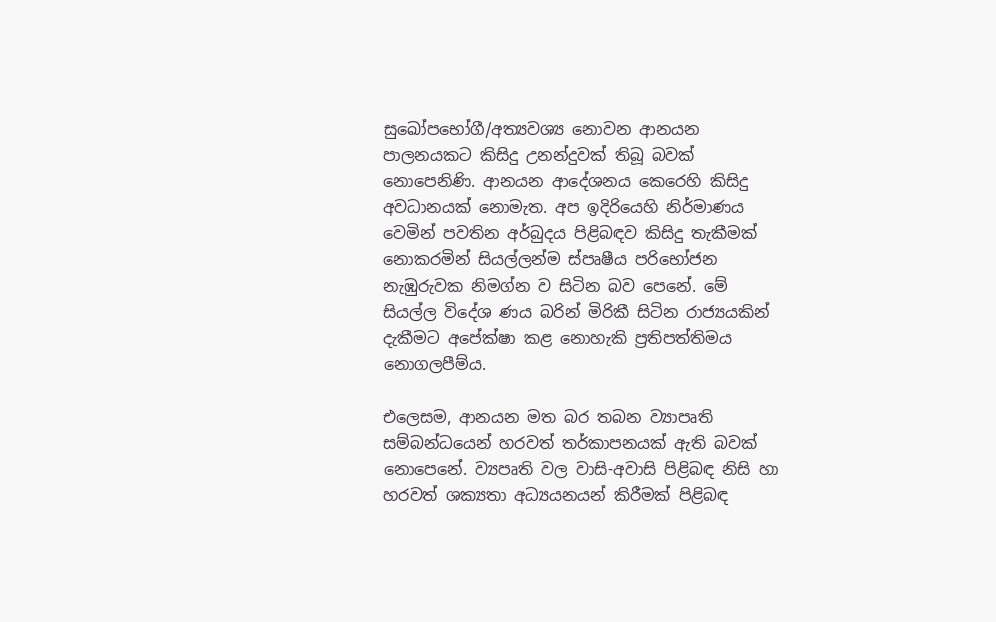සුඛෝපභෝගී/අත්‍යවශ්‍ය නොවන ආනයන පාලනයකට කිසිදු උනන්දුවක් තිබූ බවක් නොපෙනිණි. ආනයන ආදේශනය කෙරෙහි කිසිදු අවධානයක් නොමැත. අප ඉදිරියෙහි නිර්මාණය වෙමින් පවතින අර්බුදය පිළිබඳව කිසිදු තැකීමක් නොකරමින් සියල්ලන්ම ස්පෘෂීය පරිභෝජන නැඹුරුවක නිමග්න ව සිටින බව පෙනේ. මේ සියල්ල විදේශ ණය බරින් මිරිකී සිටින රාජ්‍යයකින් දැකීමට අපේක්ෂා කළ නොහැකි ප්‍රතිපත්තිමය නොගලපීම්ය.

එලෙසම, ආනයන මත බර තබන ව්‍යාපෘති සම්බන්ධයෙන් හරවත් තර්කාපනයක් ඇති බවක් නොපෙනේ. ව්‍යපෘති වල වාසි-අවාසි පිළිබඳ නිසි හා හරවත් ශක්‍යතා අධ්‍යයනයන් කිරීමක් පිළිබඳ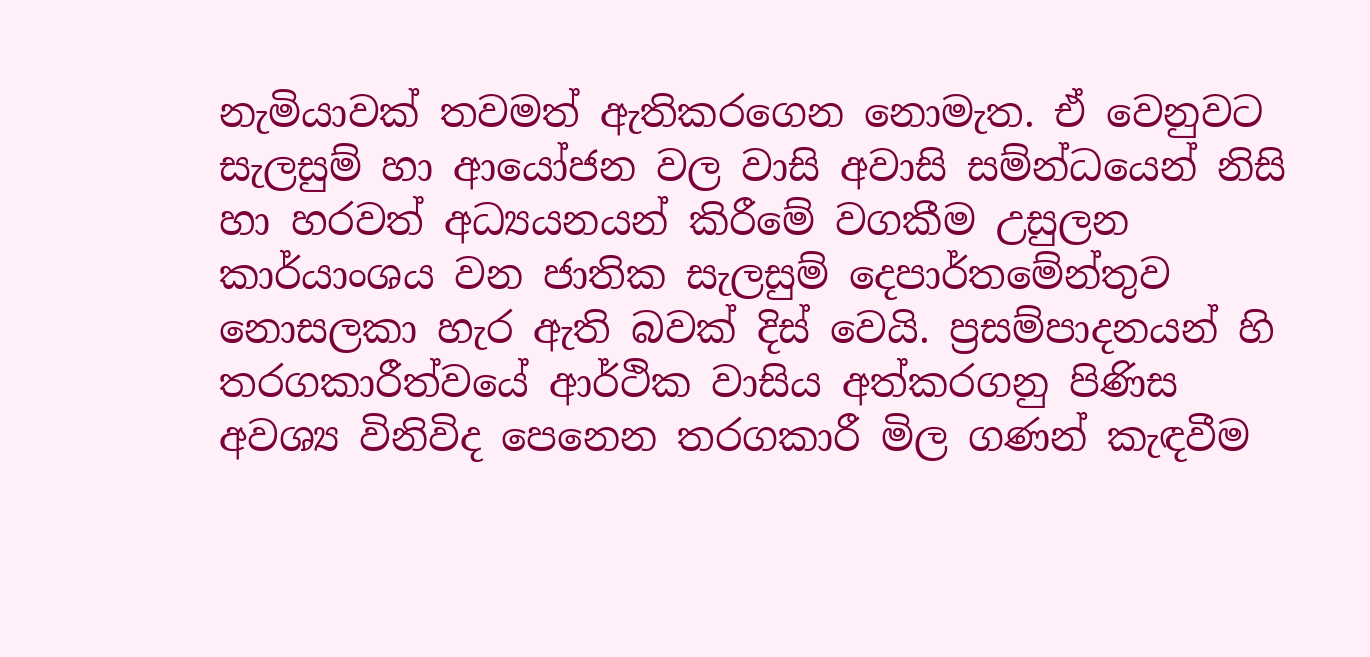නැමියාවක් තවමත් ඇතිකරගෙන නොමැත. ඒ වෙනුවට සැලසුම් හා ආයෝජන වල වාසි අවාසි සම්න්ධයෙන් නිසි හා හරවත් අධ්‍යයනයන් කිරීමේ වගකීම උසුලන කාර්යාංශය වන ජාතික සැලසුම් දෙපාර්තමේන්තුව නොසලකා හැර ඇති බවක් දිස් වෙයි. ප්‍රසම්පාදනයන් හි තරගකාරීත්වයේ ආර්ථික වාසිය අත්කරගනු පිණිස අවශ්‍ය විනිවිද පෙනෙන තරගකාරී මිල ගණන් කැඳවීම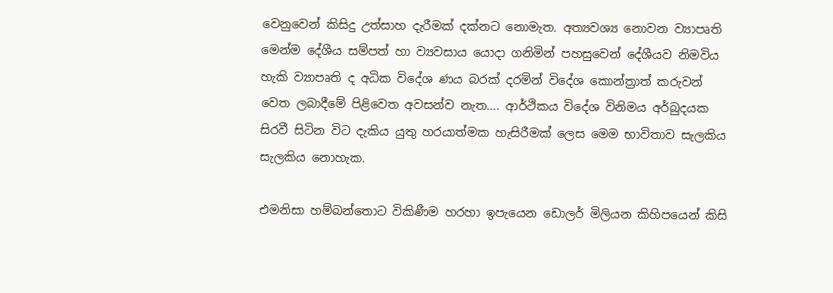වෙනුවෙන් කිසිදු උත්සාහ දැරීමක් දක්නට නොමැත. අත්‍යවශ්‍ය නොවන ව්‍යාපෘති මෙන්ම දේශීය සම්පත් හා ව්‍යවසාය යොදා ගනිමින් පහසුවෙන් දේශීයව නිමවිය හැකි ව්‍යාපෘති ද අධික විදේශ ණය බරක් දරමින් විදේශ කොන්ත්‍රාත් කරුවන් වෙත ලබාදීමේ පිළිවෙත අවසන්ව නැත…. ආර්ථිකය විදේශ විනිමය අර්බුදයක සිරවී සිටින විට දැකිය යුතු හරයාත්මක හැසිරීමක් ලෙස මෙම භාවිතාව සැලකිය සැලකිය නොහැක.

එමනිසා හම්බන්තොට විකිණීම හරහා ඉපැයෙන ඩොලර් මිලියන කිහිපයෙන් කිසි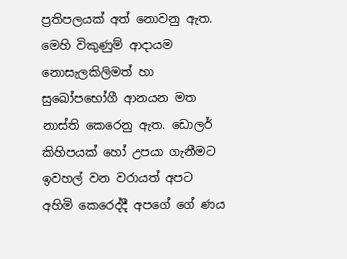ප්‍රතිපලයක් අත් නොවනු ඇත. මෙහි විකුණුම් ආදායම නොසැලකිලිමත් හා සුඛෝපභෝගී ආනයන මත නාස්ති කෙරෙනු ඇත. ඩොලර් කිහිපයක් හෝ උපයා ගැනීමට ඉවහල් වන වරායත් අපට අහිමි කෙරෙද්දී අපගේ ගේ ණය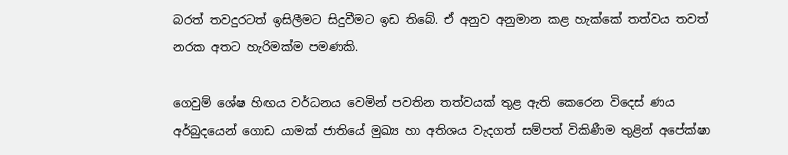බරත් තවදුරටත් ඉසිලීමට සිදුවීමට ඉඩ තිබේ. ඒ අනුව අනුමාන කළ හැක්කේ තත්වය තවත් නරක අතට හැරිමක්ම පමණකි.

ගෙවුම් ශේෂ හිඟය වර්ධනය වෙමින් පවතින තත්වයක් තුළ ඇති කෙරෙන විදෙස් ණය අර්බුදයෙන් ගොඩ යාමක් ජාතියේ මුඛ්‍ය හා අතිශය වැදගත් සම්පත් විකිණීම තුළින් අපේක්ෂා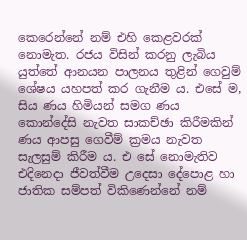කෙරෙන්නේ නම් එහි කෙළවරක් නොමැත. රජය විසින් කරනු ලැබිය යුත්තේ ආනයන පාලනය තුළින් ගෙවුම් ශේෂය යහපත් කර ගැනීම ය. එසේ ම, සිය ණය හිමියන් සමග ණය කොන්දේසි නැවත සාකච්ඡා කිරීමකින් ණය ආපසු ගෙවීම් ක්‍රමය නැවත සැලසුම් කිරීම ය. එ සේ නොමැතිව එදිනෙදා ජීවත්වීම උදෙසා දේපොළ හා ජාතික සම්පත් විකිණෙන්නේ නම්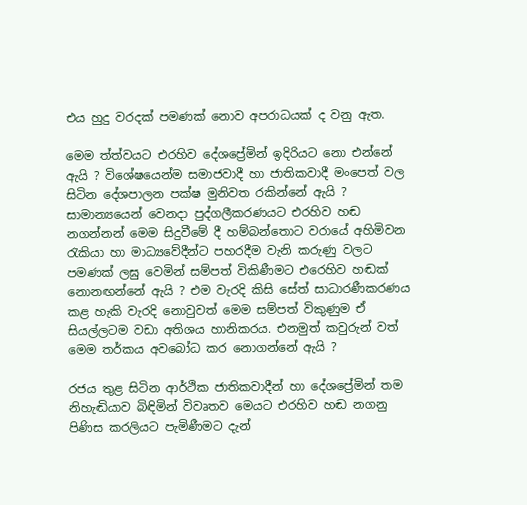එය හුදු වරදක් පමණක් නොව අපරාධයක් ද වනු ඇත.

මෙම ත්ත්වයට එරහිව දේශප්‍රේමින් ඉදිරියට නො එන්නේ ඇයි ? විශේෂයෙන්ම සමාජවාදී හා ජාතිකවාදී මංපෙත් වල සිටින දේශපාලන පක්ෂ මුනිවත රකින්නේ ඇයි ? සාමාන්‍යයෙන් වෙනදා පුද්ගලීකරණයට එරහිව හඬ නගන්නන් මෙම සිදුවීමේ දී හම්බන්තොට වරායේ අහිමිවන රැකියා හා මාධ්‍යවේදීන්ට පහරදීම වැනි කරුණු වලට පමණක් ලඝු වෙමින් සම්පත් විකිණීමට එරෙහිව හඬක් නොනඟන්නේ ඇයි ? එම වැරදි කිසි සේත් සාධාරණීකරණය කළ හැකි වැරදි නොවුවත් මෙම සම්පත් විකුණුම ඒ සියල්ලටම වඩා අතිශය හානිකරය. එනමුත් කවුරුන් වත් මෙම තර්කය අවබෝධ කර නොගන්නේ ඇයි ?

රජය තුළ සිටින ආර්ථික ජාතිකවාදීන් හා දේශප්‍රේමින් තම නිහැඬියාව බිඳිමින් විවෘතව මෙයට එරහිව හඬ නගනු පිණිස කරලියට පැමිණීමට දැන්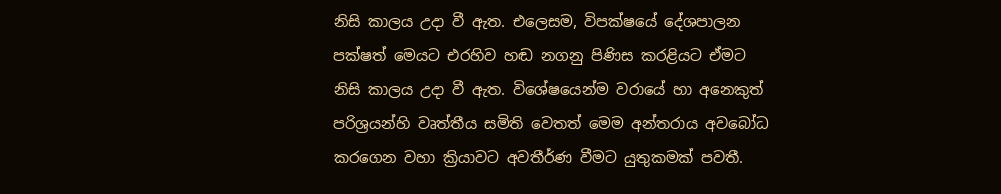නිසි කාලය උදා වී ඇත. එලෙසම, විපක්ෂයේ දේශපාලන පක්ෂත් මෙයට එරහිව හඬ නගනු පිණිස කරළියට ඒමට නිසි කාලය උදා වී ඇත. විශේෂයෙන්ම වරායේ හා අනෙකුත් පරිශ්‍රයන්හි වෘත්තීය සමිති වෙතත් මෙම අන්තරාය අවබෝධ කරගෙන වහා ක්‍රියාවට අවතීර්ණ වීමට යුතුකමක් පවතී.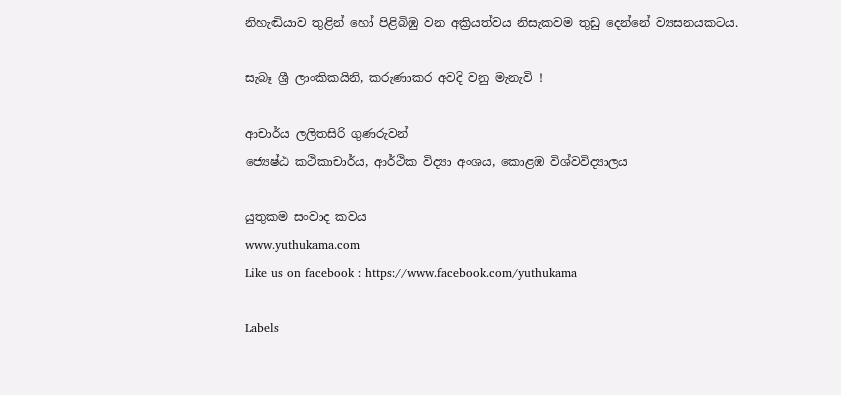නිහැඬියාව තුළින් හෝ පිළිබිඹු වන අක්‍රියත්වය නිසැකවම තුඩු දෙන්නේ ව්‍යසනයකටය.

සැබෑ ශ්‍රී ලාංකිකයිනි, කරුණාකර අවදි වනු මැනැවි !

ආචාර්ය ලලිතසිරි ගුණරුවන්
ජ්‍යෙෂ්ඨ කථිකාචාර්ය, ආර්ථික විද්‍යා අංශය, කොළඹ විශ්වවිද්‍යාලය

යුතුකම සංවාද කවය
www.yuthukama.com
Like us on facebook : https://www.facebook.com/yuthukama

Labels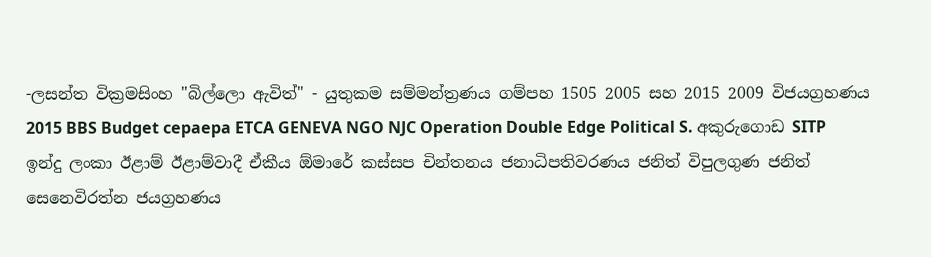-ලසන්ත වික්‍රමසිංහ "බිල්ලො ඇවිත්" - යුතුකම සම්මන්ත්‍රණය ගම්පහ 1505 2005 සහ 2015 2009 විජයග්‍රහණය 2015 BBS Budget cepaepa ETCA GENEVA NGO NJC Operation Double Edge Political S. අකුරුගොඩ SITP ඉන්දු ලංකා ඊළාම් ඊළාම්වාදී ඒකීය ඕමාරේ කස්‌සප චින්තනය ජනාධිපතිවරණය ජනිත් විපුලගුණ ජනිත් සෙනෙවිරත්න ජයග්‍රහණය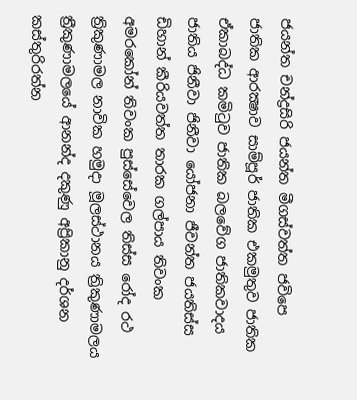ජයන්ත චන්ද්‍රසිරි ජයන්ත මීගස්වත්ත ජවිපෙ ජාතික ආරක්‍ෂාව සාම්පූර් ජාතික එකමුතුව ජාතික ඒකාබද්ධ කමිටුව ජාතික බලවේග ජාතිකවාදය ජාතිය ජිනීවා ජිනීවා යෝජනා ජීවන්ත ජයතිස්ස ඩිහාන් කීරියවත්ත තාරක ගල්පාය තිවංක අමරකෝන් තිවංක පුස්සේවෙල තිස්‌ස රෝද රථ ත්‍රිකුණාමල නාවික හමුදා මූලස්‌ථානය ත්‍රිකුණාමලය ත්‍රීකුණාමලයේ ආනන්ද දකුණු අප්‍රිකානු දර්ශන කස්තුරිරත්න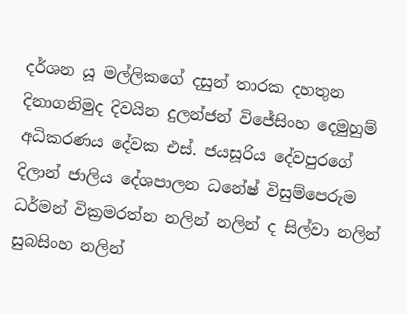දර්ශන යූ මල්ලිකගේ දසුන් තාරක දහතුන දිනාගනිමුද දිවයින දුලන්ජන් විජේසිංහ දෙමුහුම් අධිකරණය දේවක එස්. ජයසූරිය දේවපුරගේ දිලාන් ජාලිය දේශපාලන ධනේෂ් විසුම්පෙරුම ධර්මන් වික්‍රමරත්න නලින් නලින් ද සිල්වා නලින් සුබසිංහ නලින්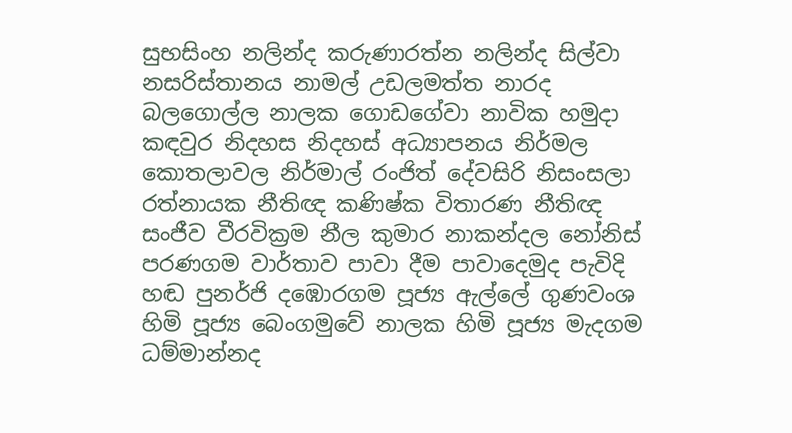සුභසිංහ නලින්ද කරුණාරත්න නලින්ද සිල්වා නසරිස්‌තානය නාමල් උඩලමත්ත නාරද බලගොල්ල නාලක ගොඩගේවා නාවික හමුදා කඳවුර නිදහස නිදහස් අධ්‍යාපනය නිර්මල කොතලාවල නිර්මාල් රංජිත් දේවසිරි නිසංසලා රත්නායක නීතිඥ කණිෂ්ක විතාරණ නීතිඥ සංජීව වීරවික්‍රම නීල කුමාර නාකන්දල නෝනිස් පරණගම වාර්තාව පාවා දීම පාවාදෙමුද පැවිදි හඬ පුනර්ජි දඹොරගම පූජ්‍ය ඇල්ලේ ගුණවංශ හිමි පූජ්‍ය බෙංගමුවේ නාලක හිමි පූජ්‍ය මැදගම ධම්මාන්නද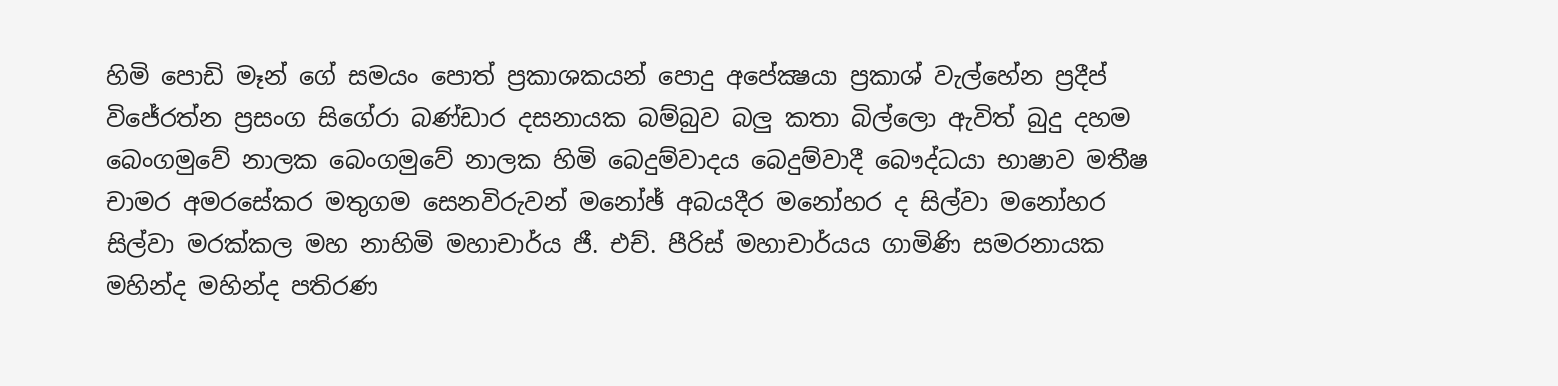හිමි පොඩි මෑන් ගේ සමයං පොත් ප්‍රකාශකයන් පොදු අපේක්‍ෂයා ප්‍රකාශ් වැල්හේන ප්‍රදීප් විජේරත්න ප්‍රසංග සිගේරා බණ්ඩාර දසනායක බම්බුව බලු කතා බිල්ලො ඇවිත් බුදු දහම බෙංගමුවේ නාලක බෙංගමුවේ නාලක හිමි බෙදුම්වාදය බෙදුම්වාදී බෞද්ධයා භාෂාව මතීෂ චාමර අමරසේකර මතුගම සෙනවිරුවන් මනෝඡ් අබයදීර මනෝහර ද සිල්වා මනෝහර සිල්වා මරක්කල මහ නාහිමි මහාචාර්ය ජී. එච්. පීරිස් මහාචාර්යය ගාමිණි සමරනායක මහින්ද මහින්ද පතිරණ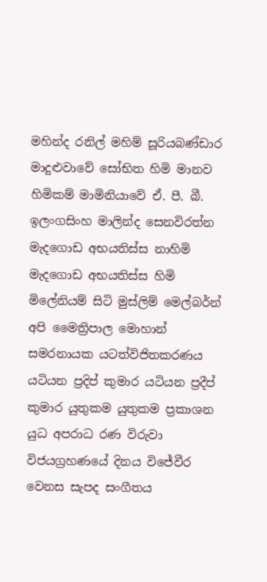මහින්ද රනිල් මහිම් සූරියබණ්ඩාර මාදුළුවාවේ සෝභිත හිමි මානව හිමිකම් මාමිනියාවේ ඒ. පී. බී. ඉලංගසිංහ මාලින්ද සෙනවිරත්න මැදගොඩ අභයතිස්ස නාහිමි මැදගොඩ අභයතිස්ස හිමි මිලේනියම් සිටි මුස්‌ලිම් මෙල්බර්න් අපි මෛත්‍රිපාල මොහාන් සමරනායක යටත්විජිතකරණය යටියන ප්‍රදිප් කුමාර යටියන ප්‍රදීප් කුමාර යුතුකම යුතුකම ප්‍රකාශන යුධ අපරාධ රණ විරුවා විජයග්‍රහණයේ දිනය විජේවීර වෙනස සැපද සංගීතය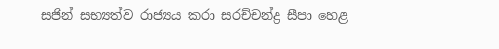සජින් සභ්‍යත්ව රාජ්‍යය කරා සරච්චන්ද්‍ර සීපා හෙළ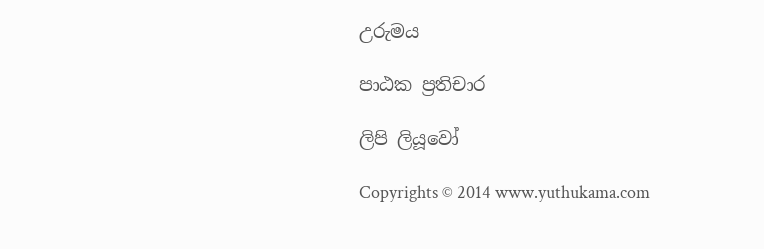උරුමය

පාඨක ප්‍රතිචාර

ලිපි ලියූවෝ

Copyrights © 2014 www.yuthukama.com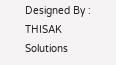Designed By : THISAK Solutions